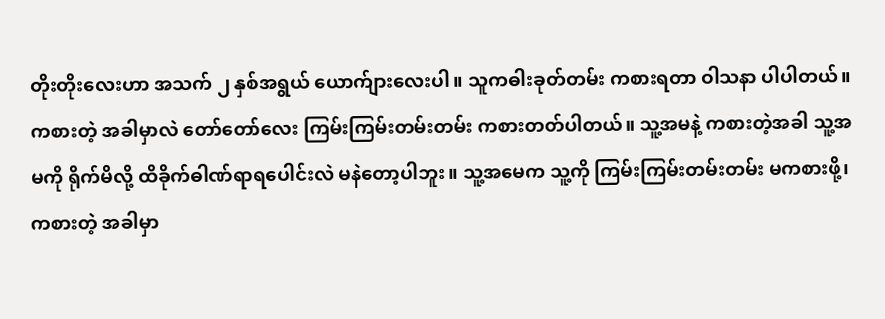တိုးတိုးလေးဟာ အသက် ၂ နှစ်အရွယ် ယောက်ျားလေးပါ။ သူကဓါးခုတ်တမ်း ကစားရတာ ဝါသနာ ပါပါတယ်။ ကစားတဲ့ အခါမှာလဲ တော်တော်လေး ကြမ်းကြမ်းတမ်းတမ်း ကစားတတ်ပါတယ်။ သူ့အမနဲ့ ကစားတဲ့အခါ သူ့အမကို ရိုက်မိလို့ ထိခိုက်ဓါဏ်ရာရပေါင်းလဲ မနဲတော့ပါဘူး။ သူ့အမေက သူ့ကို ကြမ်းကြမ်းတမ်းတမ်း မကစားဖို့၊ ကစားတဲ့ အခါမှာ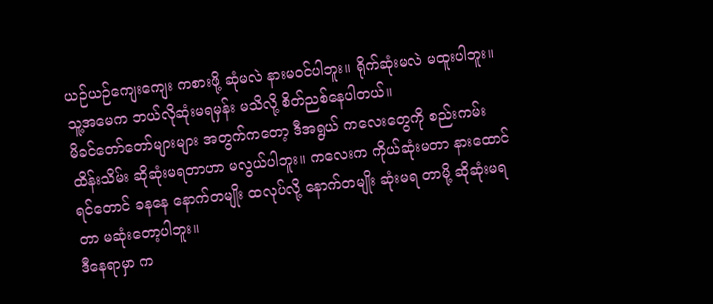ယဉ်ယဉ်ကျေးကျေး ကစားဖို့ ဆုံမလဲ နားမဝင်ပါဘူး။ ရိုက်ဆုံးမလဲ မထူးပါဘူး။ သူ့အမေက ဘယ်လိုဆုံးမရမှန်း မသိလို့ စိတ်ညစ်နေပါတယ်။
မိခင်တော်တော်များများ အတွက်ကတော့ ဒီအရွယ် ကလေးတွေကို စည်းကမ်းထိန်းသိမ်း ဆိုဆုံးမရတာဟာ မလွယ်ပါဘူး။ ကလေးက ကိုယ်ဆုံးမတာ နားထောင်ရင်တောင် ခနနေ နောက်တမျိုး ထလုပ်လို့ နောက်တမျိုး ဆုံးမရ တာမို့ ဆိုဆုံးမရတာ မဆုံးတော့ပါဘူး။
ဒီနေရာမှာ က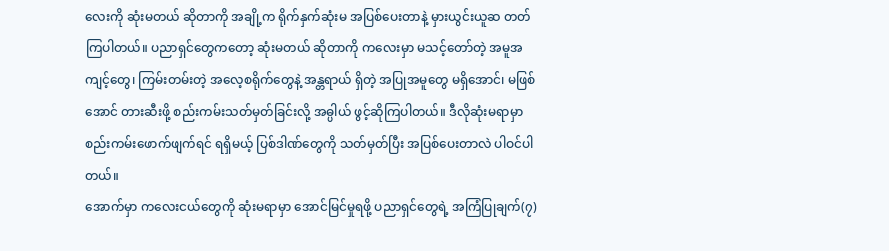လေးကို ဆုံးမတယ် ဆိုတာကို အချို့က ရိုက်နှက်ဆုံးမ အပြစ်ပေးတာနဲ့ မှားယွင်းယူဆ တတ်ကြပါတယ်။ ပညာရှင်တွေကတော့ ဆုံးမတယ် ဆိုတာကို ကလေးမှာ မသင့်တော်တဲ့ အမူအကျင့်တွေ၊ ကြမ်းတမ်းတဲ့ အလေ့စရိုက်တွေနဲ့ အန္တရာယ် ရှိတဲ့ အပြုအမူတွေ မရှိအောင်၊ မဖြစ်အောင် တားဆီးဖို့ စည်းကမ်းသတ်မှတ်ခြင်းလို့ အဓ္ပါယ် ဖွင့်ဆိုကြပါတယ်။ ဒီလိုဆုံးမရာမှာ စည်းကမ်းဖောက်ဖျက်ရင် ရရှိမယ့် ပြစ်ဒါဏ်တွေကို သတ်မှတ်ပြီး အပြစ်ပေးတာလဲ ပါဝင်ပါတယ်။
အောက်မှာ ကလေးငယ်တွေကို ဆုံးမရာမှာ အောင်မြင်မှုရဖို့ ပညာရှင်တွေရဲ့ အကြံပြုချက်(၇)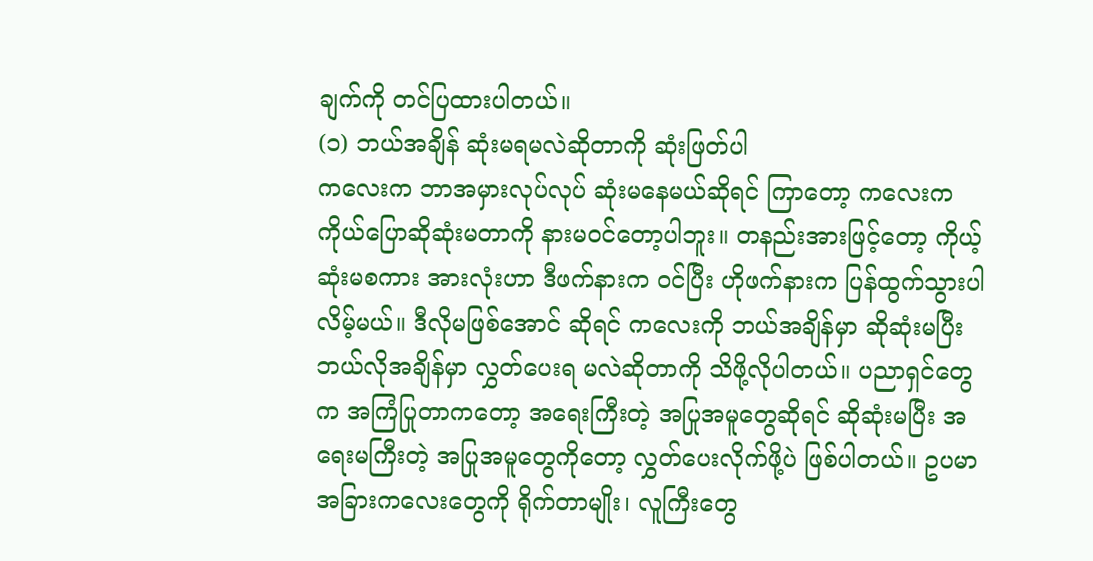ချက်ကို တင်ပြထားပါတယ်။
(၁) ဘယ်အချိန် ဆုံးမရမလဲဆိုတာကို ဆုံးဖြတ်ပါ
ကလေးက ဘာအမှားလုပ်လုပ် ဆုံးမနေမယ်ဆိုရင် ကြာတော့ ကလေးက ကိုယ်ပြောဆိုဆုံးမတာကို နားမဝင်တော့ပါဘူး။ တနည်းအားဖြင့်တော့ ကိုယ့်ဆုံးမစကား အားလုံးဟာ ဒီဖက်နားက ဝင်ပြီး ဟိုဖက်နားက ပြန်ထွက်သွားပါလိမ့်မယ်။ ဒီလိုမဖြစ်အောင် ဆိုရင် ကလေးကို ဘယ်အချိန်မှာ ဆိုဆုံးမပြီး ဘယ်လိုအချိန်မှာ လွှတ်ပေးရ မလဲဆိုတာကို သိဖို့လိုပါတယ်။ ပညာရှင်တွေက အကြံပြုတာကတော့ အရေးကြီးတဲ့ အပြုအမူတွေဆိုရင် ဆိုဆုံးမပြီး အရေးမကြီးတဲ့ အပြုအမူတွေကိုတော့ လွှတ်ပေးလိုက်ဖို့ပဲ ဖြစ်ပါတယ်။ ဥပမာ အခြားကလေးတွေကို ရိုက်တာမျိုး၊ လူကြီးတွေ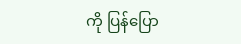ကို ပြန်ပြော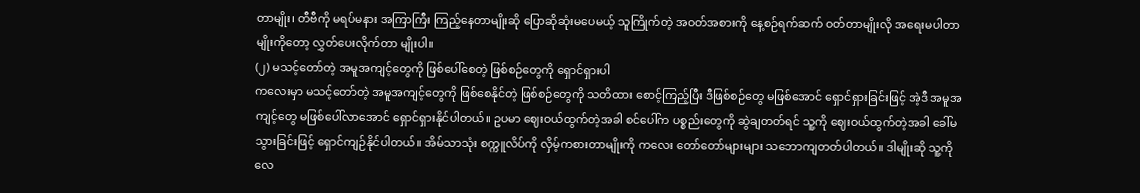တာမျိုး၊ တီဗီကို မရပ်မနား အကြာကြီး ကြည့်နေတာမျိုးဆို ပြောဆိုဆုံးမပေမယ့် သူကြိုက်တဲ့ အဝတ်အစားကို နေ့စဉ်ရက်ဆက် ဝတ်တာမျိုးလို အရေးမပါတာမျိုးကိုတော့ လွှတ်ပေးလိုက်တာ မျိုးပါ။
(၂) မသင့်တော်တဲ့ အမူအကျင့်တွေကို ဖြစ်ပေါ်စေတဲ့ ဖြစ်စဉ်တွေကို ရှောင်ရှားပါ
ကလေးမှာ မသင့်တော်တဲ့ အမူအကျင့်တွေကို ဖြစ်စေနိုင်တဲ့ ဖြစ်စဉ်တွေကို သတိထား စောင့်ကြည့်ပြီး ဒီဖြစ်စဉ်တွေ မဖြစ်အောင် ရှောင်ရှားခြင်းဖြင့် အဲ့ဒီ အမူအကျင့်တွေ မဖြစ်ပေါ်လာအောင် ရှောင်ရှားနိုင်ပါတယ်။ ဥပမာ ဈေးဝယ်ထွက်တဲ့အခါ စင်ပေါ်က ပစ္စည်းတွေကို ဆွဲချတတ်ရင် သူ့ကို ဈေးဝယ်ထွက်တဲ့အခါ ခေါ်မသွားခြင်းဖြင့် ရှောင်ကျဉ်နိုင်ပါတယ်။ အိမ်သာသုံး စက္ကူလိပ်ကို လှိမ့်ကစားတာမျိုးကို ကလေး တော်တော်များများ သဘောကျတတ်ပါတယ်။ ဒါမျိုးဆို သူ့ကို လေ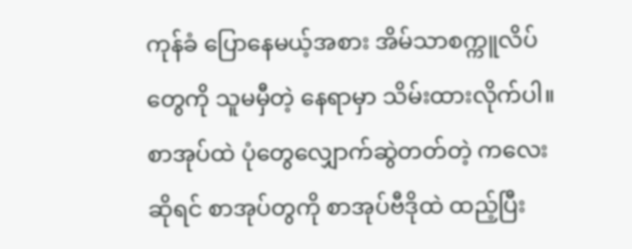ကုန်ခံ ပြောနေမယ့်အစား အိမ်သာစက္ကူလိပ်တွေကို သူမမှီတဲ့ နေရာမှာ သိမ်းထားလိုက်ပါ။ စာအုပ်ထဲ ပုံတွေလျှောက်ဆွဲတတ်တဲ့ ကလေးဆိုရင် စာအုပ်တွကို စာအုပ်ဗီဒိုထဲ ထည့်ပြီး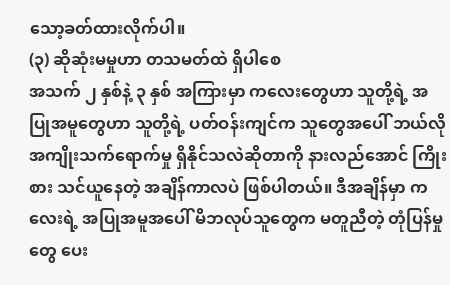သော့ခတ်ထားလိုက်ပါ။
(၃) ဆိုဆုံးမမှုဟာ တသမတ်ထဲ ရှိပါစေ
အသက် ၂ နှစ်နဲ့ ၃ နှစ် အကြားမှာ ကလေးတွေဟာ သူတို့ရဲ့ အပြုအမူတွေဟာ သူတို့ရဲ့ ပတ်ဝန်းကျင်က သူတွေအပေါ် ဘယ်လို အကျိုးသက်ရောက်မှု ရှိနိုင်သလဲဆိုတာကို နားလည်အောင် ကြိုးစား သင်ယူနေတဲ့ အချိန်ကာလပဲ ဖြစ်ပါတယ်။ ဒီအချိန်မှာ ကလေးရဲ့ အပြုအမူအပေါ် မိဘလုပ်သူတွေက မတူညီတဲ့ တုံပြန်မှုတွေ ပေး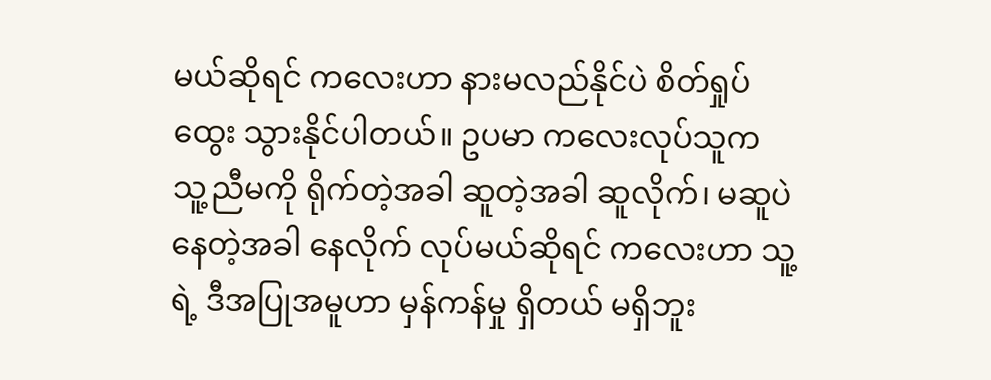မယ်ဆိုရင် ကလေးဟာ နားမလည်နိုင်ပဲ စိတ်ရှုပ်ထွေး သွားနိုင်ပါတယ်။ ဥပမာ ကလေးလုပ်သူက သူ့ညီမကို ရိုက်တဲ့အခါ ဆူတဲ့အခါ ဆူလိုက်၊ မဆူပဲ နေတဲ့အခါ နေလိုက် လုပ်မယ်ဆိုရင် ကလေးဟာ သူ့ရဲ့ ဒီအပြုအမူဟာ မှန်ကန်မှု ရှိတယ် မရှိဘူး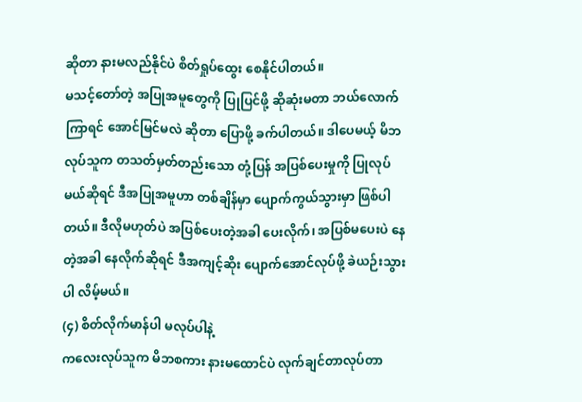ဆိုတာ နားမလည်နိုင်ပဲ စိတ်ရှုပ်ထွေး စေနိုင်ပါတယ်။
မသင့်တော်တဲ့ အပြုအမူတွေကို ပြုပြင်ဖို့ ဆိုဆုံးမတာ ဘယ်လောက်ကြာရင် အောင်မြင်မလဲ ဆိုတာ ပြောဖို့ ခက်ပါတယ်။ ဒါပေမယ့် မိဘလုပ်သူက တသတ်မှတ်တည်းသော တုံ့ပြန် အပြစ်ပေးမှုကို ပြုလုပ်မယ်ဆိုရင် ဒီအပြုအမူဟာ တစ်ချိန်မှာ ပျောက်ကွယ်သွားမှာ ဖြစ်ပါတယ်။ ဒီလိုမဟုတ်ပဲ အပြစ်ပေးတဲ့အခါ ပေးလိုက်၊ အပြစ်မပေးပဲ နေတဲ့အခါ နေလိုက်ဆိုရင် ဒီအကျင့်ဆိုး ပျောက်အောင်လုပ်ဖို့ ခဲယဉ်းသွားပါ လိမ့်မယ်။
(၄) စိတ်လိုက်မာန်ပါ မလုပ်ပါနဲ့
ကလေးလုပ်သူက မိဘစကား နားမထောင်ပဲ လုက်ချင်တာလုပ်တာ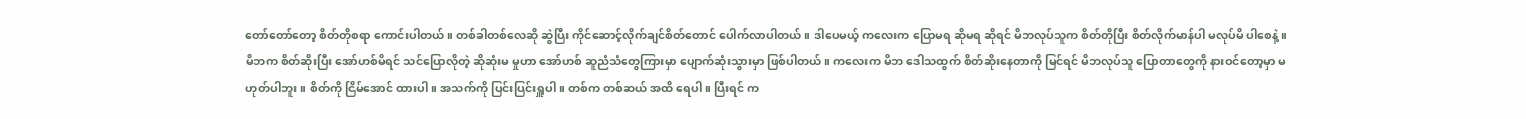တော်တော်တော့ စိတ်တိုစရာ ကောင်းပါတယ်။ တစ်ခါတစ်လေဆို ဆွဲပြီး ကိုင်ဆောင့်လိုက်ချင်စိတ်တောင် ပေါက်လာပါတယ်။ ဒါပေမယ့် ကလေးက ပြောမရ ဆိုမရ ဆိုရင် မိဘလုပ်သူက စိတ်တိုပြီး စိတ်လိုက်မာန်ပါ မလုပ်မိ ပါစေနဲ့။ မိဘက စိတ်ဆိုးပြီး အော်ဟစ်မိရင် သင်ပြောလိုတဲ့ ဆိုဆုံးမ မှုဟာ အော်ဟစ် ဆူညံသံတွေကြားမှာ ပျောက်ဆုံးသွားမှာ ဖြစ်ပါတယ်။ ကလေးက မိဘ ဒေါသထွက် စိတ်ဆိုးနေတာကို မြင်ရင် မိဘလုပ်သူ ပြောတာတွေကို နားဝင်တော့မှာ မဟုတ်ပါဘူး။ စိတ်ကို ငြိမ်အောင် ထားပါ။ အသက်ကို ပြင်းပြင်းရှူပါ။ တစ်က တစ်ဆယ် အထိ ရေပါ။ ပြီးရင် က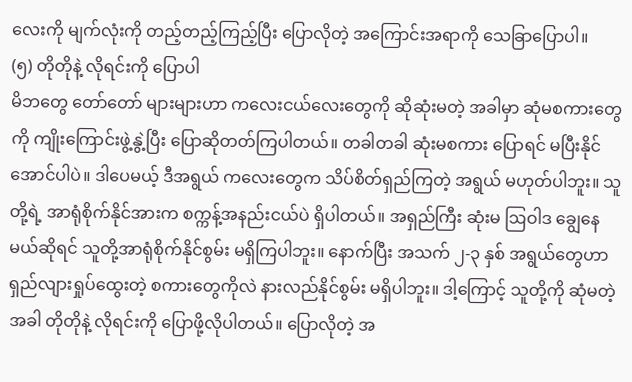လေးကို မျက်လုံးကို တည့်တည့်ကြည့်ပြီး ပြောလိုတဲ့ အကြောင်းအရာကို သေခြာပြောပါ။
(၅) တိုတိုနဲ့ လိုရင်းကို ပြောပါ
မိဘတွေ တော်တော် များများဟာ ကလေးငယ်လေးတွေကို ဆိုဆုံးမတဲ့ အခါမှာ ဆုံမစကားတွေကို ကျိုးကြောင်းဖွဲ့နွဲ့ပြီး ပြောဆိုတတ်ကြပါတယ်။ တခါတခါ ဆုံးမစကား ပြောရင် မပြီးနိုင်အောင်ပါပဲ။ ဒါပေမယ့် ဒီအရွယ် ကလေးတွေက သိပ်စိတ်ရှည်ကြတဲ့ အရွယ် မဟုတ်ပါဘူး။ သူတို့ရဲ့ အာရုံစိုက်နိုင်အားက စက္ကန့်အနည်းငယ်ပဲ ရှိပါတယ်။ အရှည်ကြီး ဆုံးမ ဩဝါဒ ချွေနေမယ်ဆိုရင် သူတို့အာရုံစိုက်နိုင်စွမ်း မရှိကြပါဘူး။ နောက်ပြီး အသက် ၂-၃ နှစ် အရွယ်တွေဟာ ရှည်လျားရှုပ်ထွေးတဲ့ စကားတွေကိုလဲ နားလည်နိုင်စွမ်း မရှိပါဘူး။ ဒါ့ကြောင့် သူတို့ကို ဆုံမတဲ့ အခါ တိုတိုနဲ့ လိုရင်းကို ပြောဖို့လိုပါတယ်။ ပြောလိုတဲ့ အ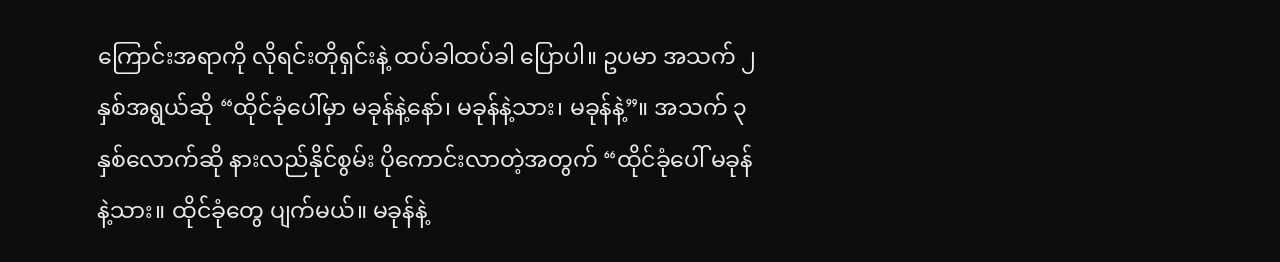ကြောင်းအရာကို လိုရင်းတိုရှင်းနဲ့ ထပ်ခါထပ်ခါ ပြောပါ။ ဥပမာ အသက် ၂ နှစ်အရွယ်ဆို “ထိုင်ခုံပေါ်မှာ မခုန်နဲ့နော်၊ မခုန်နဲ့သား၊ မခုန်နဲ့”။ အသက် ၃ နှစ်လောက်ဆို နားလည်နိုင်စွမ်း ပိုကောင်းလာတဲ့အတွက် “ထိုင်ခုံပေါ် မခုန်နဲ့သား။ ထိုင်ခုံတွေ ပျက်မယ်။ မခုန်နဲ့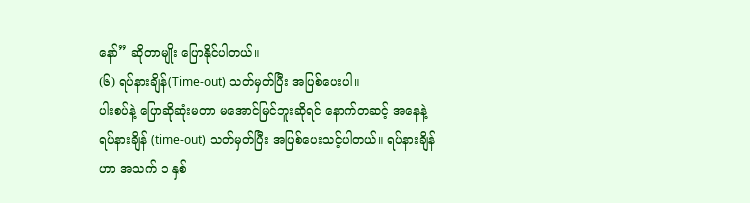နော်” ဆိုတာမျိုး ပြောနိုင်ပါတယ်။
(၆) ရပ်နားချိန်(Time-out) သတ်မှတ်ပြီး အပြစ်ပေးပါ။
ပါးစပ်နဲ့ ပြောဆိုဆုံးမတာ မအောင်မြင်ဘူးဆိုရင် နောက်တဆင့် အနေနဲ့ ရပ်နားချိန် (time-out) သတ်မှတ်ပြီး အပြစ်ပေးသင့်ပါတယ်။ ရပ်နားချိန်ဟာ အသက် ၁ နှစ်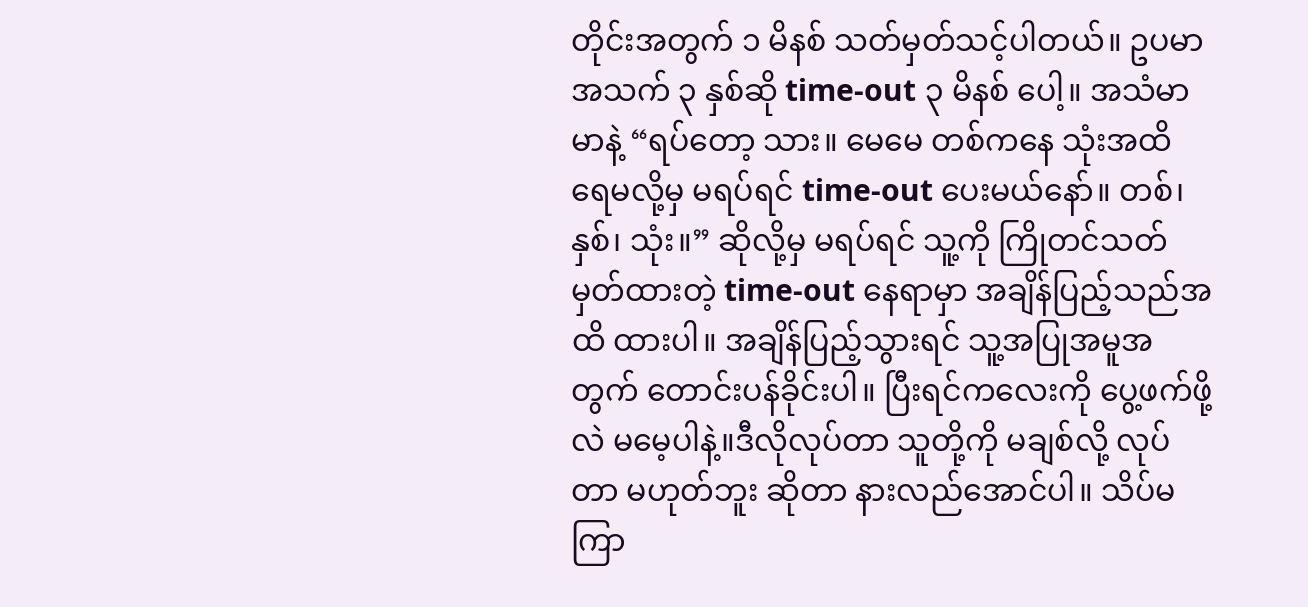တိုင်းအတွက် ၁ မိနစ် သတ်မှတ်သင့်ပါတယ်။ ဥပမာ အသက် ၃ နှစ်ဆို time-out ၃ မိနစ် ပေါ့။ အသံမာမာနဲ့ “ရပ်တော့ သား။ မေမေ တစ်ကနေ သုံးအထိ ရေမလို့မှ မရပ်ရင် time-out ပေးမယ်နော်။ တစ်၊ နှစ်၊ သုံး။” ဆိုလို့မှ မရပ်ရင် သူ့ကို ကြိုတင်သတ်မှတ်ထားတဲ့ time-out နေရာမှာ အချိန်ပြည့်သည်အထိ ထားပါ။ အချိန်ပြည့်သွားရင် သူ့အပြုအမူအတွက် တောင်းပန်ခိုင်းပါ။ ပြီးရင်ကလေးကို ပွေ့ဖက်ဖို့လဲ မမေ့ပါနဲ့။ဒီလိုလုပ်တာ သူတို့ကို မချစ်လို့ လုပ်တာ မဟုတ်ဘူး ဆိုတာ နားလည်အောင်ပါ။ သိပ်မကြာ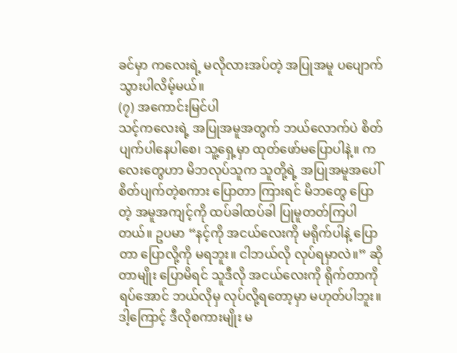ခင်မှာ ကလေးရဲ့ မလိုလားအပ်တဲ့ အပြုအမူ ပပျောက်သွားပါလိမ့်မယ်။
(၇) အကောင်းမြင်ပါ
သင့်ကလေးရဲ့ အပြုအမူအတွက် ဘယ်လောက်ပဲ စိတ်ပျက်ပါနေပါစေ၊ သူ့ရှေ့မှာ ထုတ်ဖော်မပြောပါနဲ့။ ကလေးတွေဟာ မိဘလုပ်သူက သူတို့ရဲ့ အပြုအမူအပေါ် စိတ်ပျက်တဲ့စကား ပြောတာ ကြားရင် မိဘတွေ ပြောတဲ့ အမူအကျင့်ကို ထပ်ခါထပ်ခါ ပြုမူတတ်ကြပါတယ်။ ဥပမာ “နင့်ကို အငယ်လေးကို မရိုက်ပါနဲ့ ပြောတာ ပြောလို့ကို မရဘူး။ ငါဘယ်လို လုပ်ရမှာလဲ။” ဆိုတာမျိုး ပြောမိရင် သူဒီလို အငယ်လေးကို ရိုက်တာကို ရပ်အောင် ဘယ်လိုမှ လုပ်လို့ရတော့မှာ မဟုတ်ပါဘူး။ ဒါ့ကြောင့် ဒီလိုစကားမျိုး မ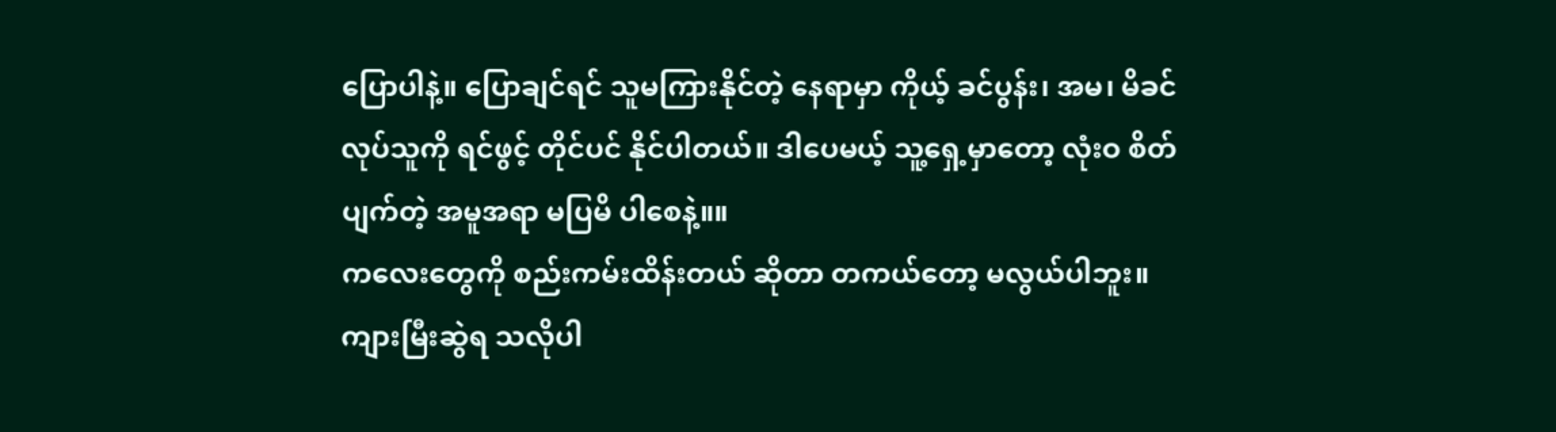ပြောပါနဲ့။ ပြောချင်ရင် သူမကြားနိုင်တဲ့ နေရာမှာ ကိုယ့် ခင်ပွန်း၊ အမ၊ မိခင် လုပ်သူကို ရင်ဖွင့် တိုင်ပင် နိုင်ပါတယ်။ ဒါပေမယ့် သူ့ရှေ့မှာတော့ လုံးဝ စိတ်ပျက်တဲ့ အမူအရာ မပြမိ ပါစေနဲ့။။
ကလေးတွေကို စည်းကမ်းထိန်းတယ် ဆိုတာ တကယ်တော့ မလွယ်ပါဘူး။ ကျားမြီးဆွဲရ သလိုပါ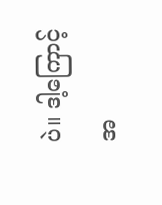ပဲ။ ဒါ့ကြောင့် အ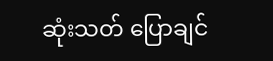ဆုံးသတ် ပြောချင်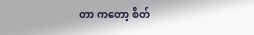တာ ကတော့ စိတ်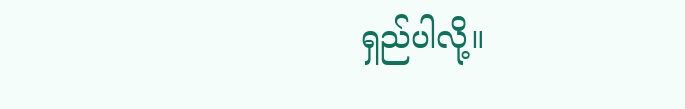ရှည်ပါလို့။